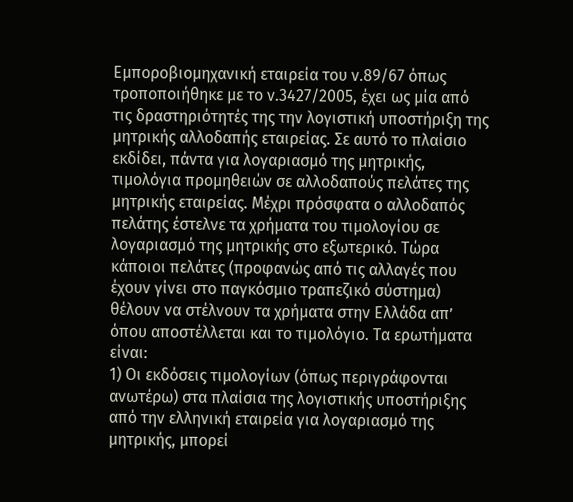Εμποροβιομηχανική εταιρεία του ν.89/67 όπως τροποποιήθηκε με το ν.3427/2005, έχει ως μία από τις δραστηριότητές της την λογιστική υποστήριξη της μητρικής αλλοδαπής εταιρείας. Σε αυτό το πλαίσιο εκδίδει, πάντα για λογαριασμό της μητρικής, τιμολόγια προμηθειών σε αλλοδαπούς πελάτες της μητρικής εταιρείας. Μέχρι πρόσφατα ο αλλοδαπός πελάτης έστελνε τα χρήματα του τιμολογίου σε λογαριασμό της μητρικής στο εξωτερικό. Τώρα κάποιοι πελάτες (προφανώς από τις αλλαγές που έχουν γίνει στο παγκόσμιο τραπεζικό σύστημα) θέλουν να στέλνουν τα χρήματα στην Ελλάδα απ’ όπου αποστέλλεται και το τιμολόγιο. Τα ερωτήματα είναι:
1) Οι εκδόσεις τιμολογίων (όπως περιγράφονται ανωτέρω) στα πλαίσια της λογιστικής υποστήριξης από την ελληνική εταιρεία για λογαριασμό της μητρικής, μπορεί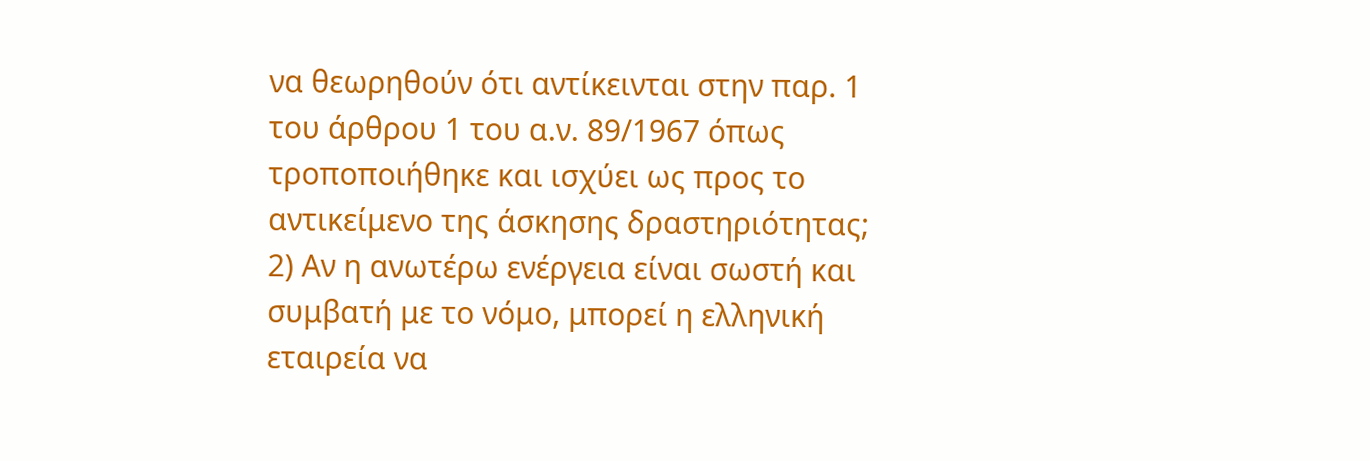να θεωρηθούν ότι αντίκεινται στην παρ. 1 του άρθρου 1 του α.ν. 89/1967 όπως τροποποιήθηκε και ισχύει ως προς το αντικείμενο της άσκησης δραστηριότητας;
2) Αν η ανωτέρω ενέργεια είναι σωστή και συμβατή με το νόμο, μπορεί η ελληνική εταιρεία να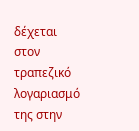δέχεται στον τραπεζικό λογαριασμό της στην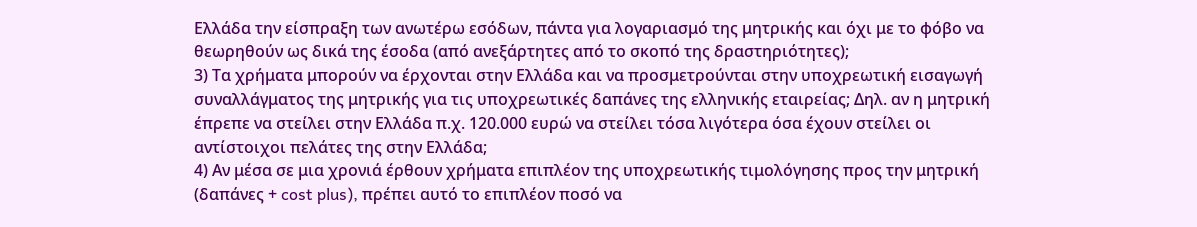Ελλάδα την είσπραξη των ανωτέρω εσόδων, πάντα για λογαριασμό της μητρικής και όχι με το φόβο να θεωρηθούν ως δικά της έσοδα (από ανεξάρτητες από το σκοπό της δραστηριότητες);
3) Τα χρήματα μπορούν να έρχονται στην Ελλάδα και να προσμετρούνται στην υποχρεωτική εισαγωγή συναλλάγματος της μητρικής για τις υποχρεωτικές δαπάνες της ελληνικής εταιρείας; Δηλ. αν η μητρική έπρεπε να στείλει στην Ελλάδα π.χ. 120.000 ευρώ να στείλει τόσα λιγότερα όσα έχουν στείλει οι αντίστοιχοι πελάτες της στην Ελλάδα;
4) Αν μέσα σε μια χρονιά έρθουν χρήματα επιπλέον της υποχρεωτικής τιμολόγησης προς την μητρική (δαπάνες + cost plus), πρέπει αυτό το επιπλέον ποσό να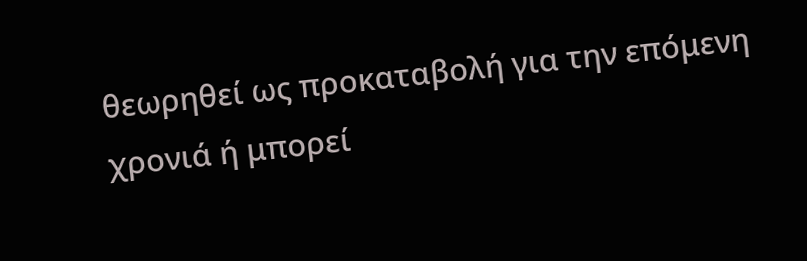θεωρηθεί ως προκαταβολή για την επόμενη χρονιά ή μπορεί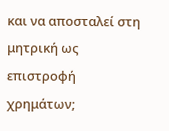και να αποσταλεί στη μητρική ως επιστροφή χρημάτων;